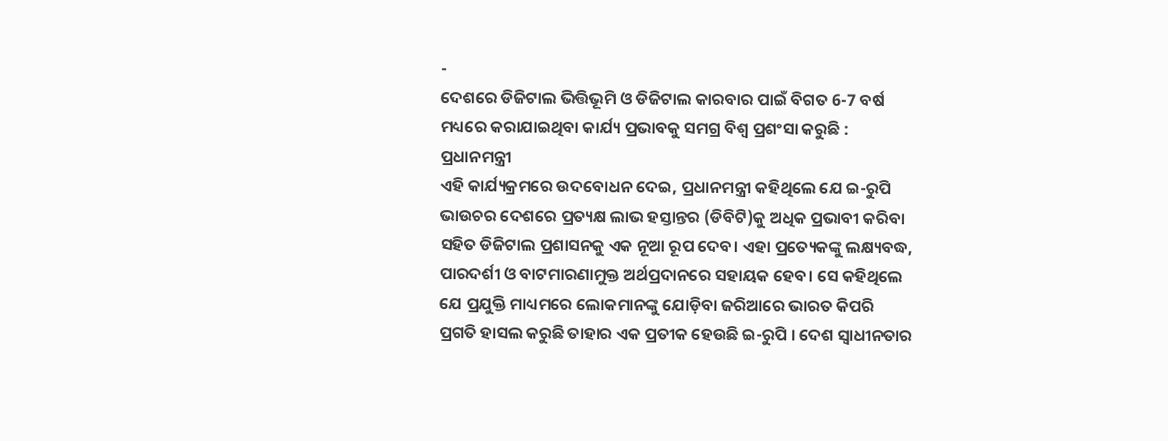-
ଦେଶରେ ଡିଜିଟାଲ ଭିତ୍ତିଭୂମି ଓ ଡିଜିଟାଲ କାରବାର ପାଇଁ ବିଗତ 6-7 ବର୍ଷ ମଧ୍ୟରେ କରାଯାଇଥିବା କାର୍ଯ୍ୟ ପ୍ରଭାବକୁ ସମଗ୍ର ବିଶ୍ୱ ପ୍ରଶଂସା କରୁଛି : ପ୍ରଧାନମନ୍ତ୍ରୀ
ଏହି କାର୍ଯ୍ୟକ୍ରମରେ ଉଦବୋଧନ ଦେଇ, ପ୍ରଧାନମନ୍ତ୍ରୀ କହିଥିଲେ ଯେ ଇ-ରୁପି ଭାଉଚର ଦେଶରେ ପ୍ରତ୍ୟକ୍ଷ ଲାଭ ହସ୍ତାନ୍ତର (ଡିବିଟି)କୁ ଅଧିକ ପ୍ରଭାବୀ କରିବା ସହିତ ଡିଜିଟାଲ ପ୍ରଶାସନକୁ ଏକ ନୂଆ ରୂପ ଦେବ। ଏହା ପ୍ରତ୍ୟେକଙ୍କୁ ଲକ୍ଷ୍ୟବଦ୍ଧ, ପାରଦର୍ଶୀ ଓ ବାଟମାରଣାମୁକ୍ତ ଅର୍ଥପ୍ରଦାନରେ ସହାୟକ ହେବ। ସେ କହିଥିଲେ ଯେ ପ୍ରଯୁକ୍ତି ମାଧ୍ୟମରେ ଲୋକମାନଙ୍କୁ ଯୋଡ଼ିବା ଜରିଆରେ ଭାରତ କିପରି ପ୍ରଗତି ହାସଲ କରୁଛି ତାହାର ଏକ ପ୍ରତୀକ ହେଉଛି ଇ-ରୁପି । ଦେଶ ସ୍ୱାଧୀନତାର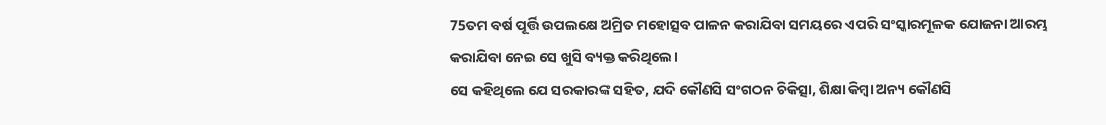75ତମ ବର୍ଷ ପୂର୍ତ୍ତି ଉପଲକ୍ଷେ ଅମ୍ରିତ ମହୋତ୍ସବ ପାଳନ କରାଯିବା ସମୟରେ ଏପରି ସଂସ୍କାରମୂଳକ ଯୋଜନା ଆରମ୍ଭ କରାଯିବା ନେଇ ସେ ଖୁସି ବ୍ୟକ୍ତ କରିଥିଲେ।
ସେ କହିଥିଲେ ଯେ ସରକାରଙ୍କ ସହିତ, ଯଦି କୌଣସି ସଂଗଠନ ଚିକିତ୍ସା, ଶିକ୍ଷା କିମ୍ବା ଅନ୍ୟ କୌଣସି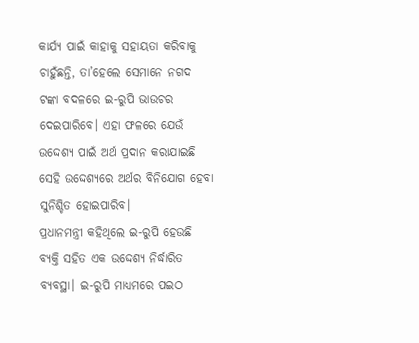କାର୍ଯ୍ୟ ପାଇଁ କାହାକୁ ସହାୟତା କରିବାକୁ ଚାହୁଁଛନ୍ତି, ତା’ହେଲେ ସେମାନେ ନଗଦ ଟଙ୍କା ବଦଳରେ ଇ-ରୁପି ଭାଉଚର ଦେଇପାରିବେ। ଏହା ଫଳରେ ଯେଉଁ ଉଦ୍ଦେଶ୍ୟ ପାଇଁ ଅର୍ଥ ପ୍ରଦାନ କରାଯାଇଛି ସେହି ଉଦ୍ଦେଶ୍ୟରେ ଅର୍ଥର ବିନିଯୋଗ ହେବା ସୁନିଶ୍ଚିତ ହୋଇପାରିବ।
ପ୍ରଧାନମନ୍ତ୍ରୀ କହିଥିଲେ ଇ-ରୁପି ହେଉଛି ବ୍ୟକ୍ତି ସହିତ ଏକ ଉଦ୍ଦେଶ୍ୟ ନିର୍ଦ୍ଧାରିତ ବ୍ୟବସ୍ଥା। ଇ-ରୁପି ମାଧ୍ୟମରେ ପଇଠ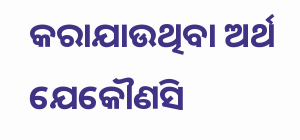କରାଯାଉଥିବା ଅର୍ଥ ଯେକୌଣସି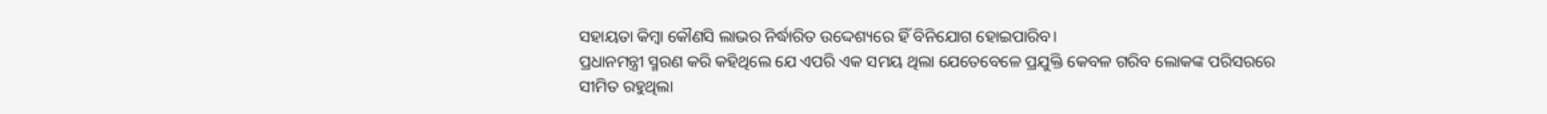ସହାୟତା କିମ୍ବା କୌଣସି ଲାଭର ନିର୍ଦ୍ଧାରିତ ଉଦ୍ଦେଶ୍ୟରେ ହିଁ ବିନିଯୋଗ ହୋଇପାରିବ।
ପ୍ରଧାନମନ୍ତ୍ରୀ ସ୍ମରଣ କରି କହିଥିଲେ ଯେ ଏପରି ଏକ ସମୟ ଥିଲା ଯେତେବେଳେ ପ୍ରଯୁକ୍ତି କେବଳ ଗରିବ ଲୋକଙ୍କ ପରିସରରେ ସୀମିତ ରହୁଥିଲା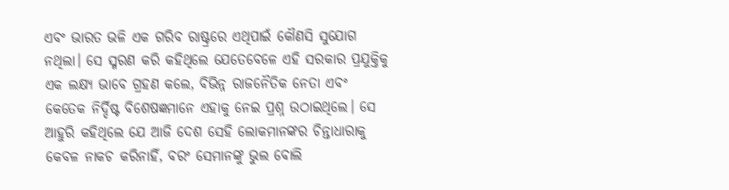ଏବଂ ଭାରତ ଭଳି ଏକ ଗରିବ ରାଷ୍ଟ୍ରରେ ଏଥିପାଇଁ କୌଣସି ସୁଯୋଗ ନଥିଲା। ସେ ସ୍ମରଣ କରି କହିଥିଲେ ଯେତେବେଳେ ଏହି ସରକାର ପ୍ରଯୁକ୍ତିକୁ ଏକ ଲକ୍ଷ୍ୟ ଭାବେ ଗ୍ରହଣ କଲେ, ବିଭିନ୍ନ ରାଜନୈତିକ ନେତା ଏବଂ କେତେକ ନିର୍ଦ୍ଦିଷ୍ଟ ବିଶେଷଜ୍ଞମାନେ ଏହାକୁ ନେଇ ପ୍ରଶ୍ନ ଉଠାଇଥିଲେ। ସେ ଆହୁରି କହିଥିଲେ ଯେ ଆଜି ଦେଶ ସେହି ଲୋକମାନଙ୍କର ଚିନ୍ତାଧାରାକୁ କେବଳ ନାକଚ କରିନାହିଁ, ବରଂ ସେମାନଙ୍କୁ ଭୁଲ ବୋଲି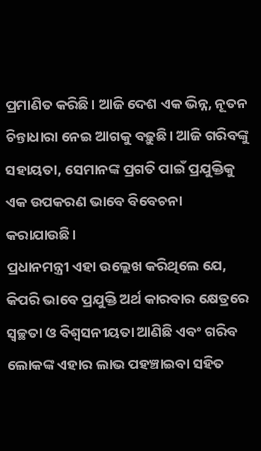ପ୍ରମାଣିତ କରିଛି। ଆଜି ଦେଶ ଏକ ଭିନ୍ନ, ନୂତନ ଚିନ୍ତାଧାରା ନେଇ ଆଗକୁ ବଢ଼ୁଛି। ଆଜି ଗରିବଙ୍କୁ ସହାୟତା, ସେମାନଙ୍କ ପ୍ରଗତି ପାଇଁ ପ୍ରଯୁକ୍ତିକୁ ଏକ ଉପକରଣ ଭାବେ ବିବେଚନା କରାଯାଉଛି।
ପ୍ରଧାନମନ୍ତ୍ରୀ ଏହା ଉଲ୍ଲେଖ କରିଥିଲେ ଯେ, କିପରି ଭାବେ ପ୍ରଯୁକ୍ତି ଅର୍ଥ କାରବାର କ୍ଷେତ୍ରରେ ସ୍ୱଚ୍ଛତା ଓ ବିଶ୍ୱସନୀୟତା ଆଣିଛି ଏବଂ ଗରିବ ଲୋକଙ୍କ ଏହାର ଲାଭ ପହଞ୍ଚାଇବା ସହିତ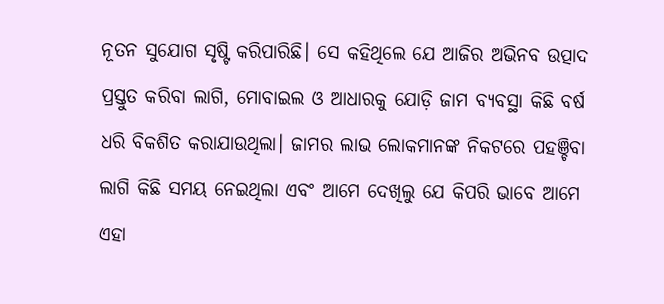ନୂତନ ସୁଯୋଗ ସୃଷ୍ଟି କରିପାରିଛି। ସେ କହିଥିଲେ ଯେ ଆଜିର ଅଭିନବ ଉତ୍ପାଦ ପ୍ରସ୍ତୁତ କରିବା ଲାଗି, ମୋବାଇଲ ଓ ଆଧାରକୁ ଯୋଡ଼ି ଜାମ ବ୍ୟବସ୍ଥା କିଛି ବର୍ଷ ଧରି ବିକଶିତ କରାଯାଉଥିଲା। ଜାମର ଲାଭ ଲୋକମାନଙ୍କ ନିକଟରେ ପହଞ୍ଚିବା ଲାଗି କିଛି ସମୟ ନେଇଥିଲା ଏବଂ ଆମେ ଦେଖିଲୁ ଯେ କିପରି ଭାବେ ଆମେ ଏହା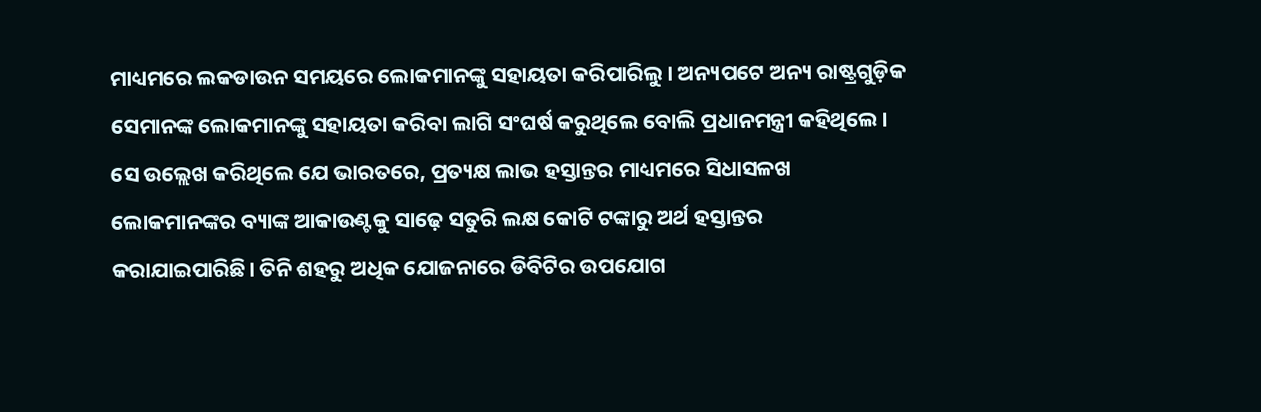ମାଧ୍ୟମରେ ଲକଡାଉନ ସମୟରେ ଲୋକମାନଙ୍କୁ ସହାୟତା କରିପାରିଲୁ। ଅନ୍ୟପଟେ ଅନ୍ୟ ରାଷ୍ଟ୍ରଗୁଡ଼ିକ ସେମାନଙ୍କ ଲୋକମାନଙ୍କୁ ସହାୟତା କରିବା ଲାଗି ସଂଘର୍ଷ କରୁଥିଲେ ବୋଲି ପ୍ରଧାନମନ୍ତ୍ରୀ କହିଥିଲେ। ସେ ଉଲ୍ଲେଖ କରିଥିଲେ ଯେ ଭାରତରେ, ପ୍ରତ୍ୟକ୍ଷ ଲାଭ ହସ୍ତାନ୍ତର ମାଧ୍ୟମରେ ସିଧାସଳଖ ଲୋକମାନଙ୍କର ବ୍ୟାଙ୍କ ଆକାଉଣ୍ଟକୁ ସାଢ଼େ ସତୁରି ଲକ୍ଷ କୋଟି ଟଙ୍କାରୁ ଅର୍ଥ ହସ୍ତାନ୍ତର କରାଯାଇପାରିଛି। ତିନି ଶହରୁ ଅଧିକ ଯୋଜନାରେ ଡିବିଟିର ଉପଯୋଗ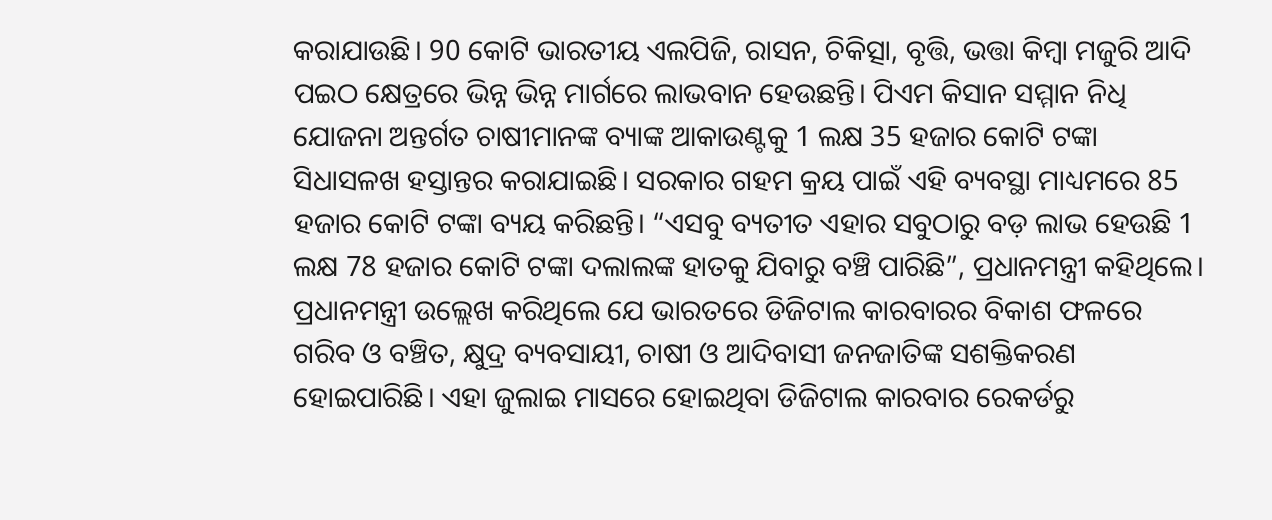କରାଯାଉଛି। 90 କୋଟି ଭାରତୀୟ ଏଲପିଜି, ରାସନ, ଚିକିତ୍ସା, ବୃତ୍ତି, ଭତ୍ତା କିମ୍ବା ମଜୁରି ଆଦି ପଇଠ କ୍ଷେତ୍ରରେ ଭିନ୍ନ ଭିନ୍ନ ମାର୍ଗରେ ଲାଭବାନ ହେଉଛନ୍ତି। ପିଏମ କିସାନ ସମ୍ମାନ ନିଧି ଯୋଜନା ଅନ୍ତର୍ଗତ ଚାଷୀମାନଙ୍କ ବ୍ୟାଙ୍କ ଆକାଉଣ୍ଟକୁ 1 ଲକ୍ଷ 35 ହଜାର କୋଟି ଟଙ୍କା ସିଧାସଳଖ ହସ୍ତାନ୍ତର କରାଯାଇଛି। ସରକାର ଗହମ କ୍ରୟ ପାଇଁ ଏହି ବ୍ୟବସ୍ଥା ମାଧ୍ୟମରେ 85 ହଜାର କୋଟି ଟଙ୍କା ବ୍ୟୟ କରିଛନ୍ତି। “ଏସବୁ ବ୍ୟତୀତ ଏହାର ସବୁଠାରୁ ବଡ଼ ଲାଭ ହେଉଛି 1 ଲକ୍ଷ 78 ହଜାର କୋଟି ଟଙ୍କା ଦଲାଲଙ୍କ ହାତକୁ ଯିବାରୁ ବଞ୍ଚି ପାରିଛି”, ପ୍ରଧାନମନ୍ତ୍ରୀ କହିଥିଲେ। ପ୍ରଧାନମନ୍ତ୍ରୀ ଉଲ୍ଲେଖ କରିଥିଲେ ଯେ ଭାରତରେ ଡିଜିଟାଲ କାରବାରର ବିକାଶ ଫଳରେ ଗରିବ ଓ ବଞ୍ଚିତ, କ୍ଷୁଦ୍ର ବ୍ୟବସାୟୀ, ଚାଷୀ ଓ ଆଦିବାସୀ ଜନଜାତିଙ୍କ ସଶକ୍ତିକରଣ ହୋଇପାରିଛି। ଏହା ଜୁଲାଇ ମାସରେ ହୋଇଥିବା ଡିଜିଟାଲ କାରବାର ରେକର୍ଡରୁ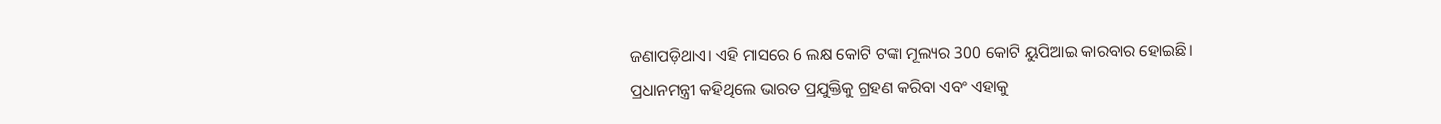ଜଣାପଡ଼ିଥାଏ। ଏହି ମାସରେ 6 ଲକ୍ଷ କୋଟି ଟଙ୍କା ମୂଲ୍ୟର 300 କୋଟି ୟୁପିଆଇ କାରବାର ହୋଇଛି।
ପ୍ରଧାନମନ୍ତ୍ରୀ କହିଥିଲେ ଭାରତ ପ୍ରଯୁକ୍ତିକୁ ଗ୍ରହଣ କରିବା ଏବଂ ଏହାକୁ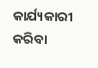କାର୍ଯ୍ୟକାରୀ କରିବା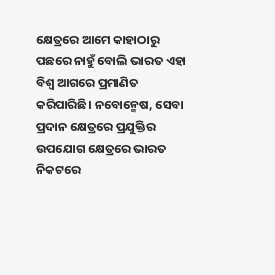କ୍ଷେତ୍ରରେ ଆମେ କାହାଠାରୁ ପଛରେ ନାହୁଁ ବୋଲି ଭାରତ ଏହା ବିଶ୍ୱ ଆଗରେ ପ୍ରମାଣିତ କରିପାରିଛି। ନବୋନ୍ମେଷ, ସେବା ପ୍ରଦାନ କ୍ଷେତ୍ରରେ ପ୍ରଯୁକ୍ତିର ଉପଯୋଗ କ୍ଷେତ୍ରରେ ଭାରତ ନିକଟରେ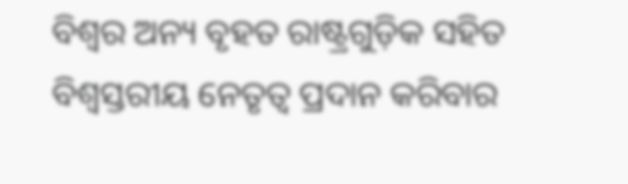ବିଶ୍ୱର ଅନ୍ୟ ବୃହତ ରାଷ୍ଟ୍ରଗୁଡ଼ିକ ସହିତ ବିଶ୍ୱସ୍ତରୀୟ ନେତୃତ୍ୱ ପ୍ରଦାନ କରିବାର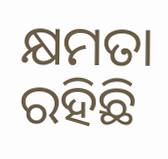କ୍ଷମତା ରହିଛି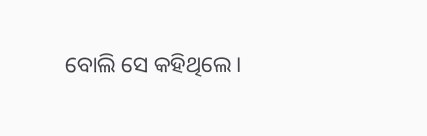ବୋଲି ସେ କହିଥିଲେ।